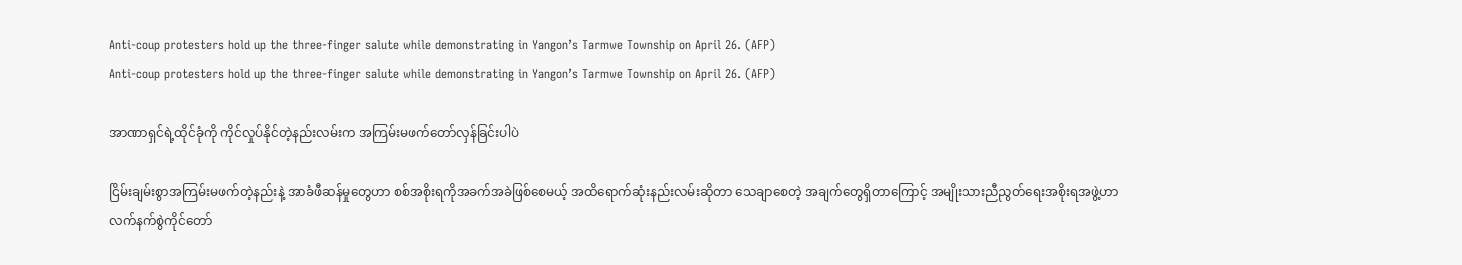Anti-coup protesters hold up the three-finger salute while demonstrating in Yangon’s Tarmwe Township on April 26. (AFP)
Anti-coup protesters hold up the three-finger salute while demonstrating in Yangon’s Tarmwe Township on April 26. (AFP)

အာဏာရှင်ရဲ့ထိုင်ခုံကို ကိုင်လှုပ်နိုင်တဲ့နည်းလမ်းက အကြမ်းမဖက်တော်လှန်ခြင်းပါပဲ

ငြိမ်းချမ်းစွာအကြမ်းမဖက်တဲ့နည်းနဲ့ အာခံဖီဆန်မှုတွေဟာ စစ်အစိုးရကိုအခက်အခဲဖြစ်စေမယ့် အထိရောက်ဆုံးနည်းလမ်းဆိုတာ သေချာစေတဲ့ အချက်တွေရှိတာကြောင့် အမျိုးသားညီညွတ်ရေးအစိုးရအဖွဲ့ဟာ လက်နက်စွဲကိုင်တော်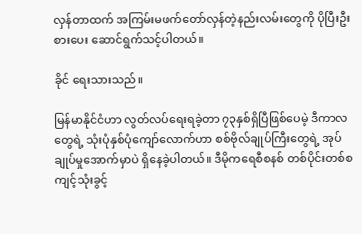လှန်တာထက် အကြမ်းမဖက်တော်လှန်တဲ့နည်းလမ်းတွေကို ပိုပြီးဦးစားပေး ဆောင်ရွက်သင့်ပါတယ်။

ခိုင် ရေးသားသည်။

မြန်မာနိုင်ငံဟာ လွတ်လပ်ရေးရခဲ့တာ ၇၃နှစ်ရှိပြီဖြစ်ပေမဲ့ ဒီကာလတွေရဲ့ သုံးပုံနှစ်ပုံကျော်လောက်ဟာ စစ်ဗိုလ်ချုပ်ကြီးတွေရဲ့ အုပ်ချုပ်မှုအောက်မှာပဲ ရှိနေခဲ့ပါတယ်။ ဒီမိုကရေစီစနစ် တစ်ပိုင်းတစ်စကျင့်သုံးခွင့်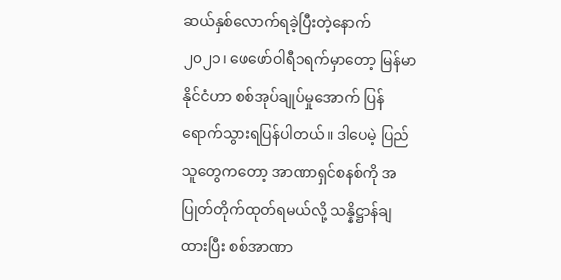ဆယ်နှစ်လောက်ရခဲ့ပြီးတဲ့နောက် ၂၀၂၁၊ ဖေဖော်ဝါရီ၁ရက်မှာတော့ မြန်မာနိုင်ငံဟာ စစ်အုပ်ချုပ်မှုအောက် ပြန်ရောက်သွားရပြန်ပါတယ်။ ဒါပေမဲ့ ပြည်သူတွေကတော့ အာဏာရှင်စနစ်ကို အပြုတ်တိုက်ထုတ်ရမယ်လို့ သန္နိဋ္ဌာန်ချထားပြီး စစ်အာဏာ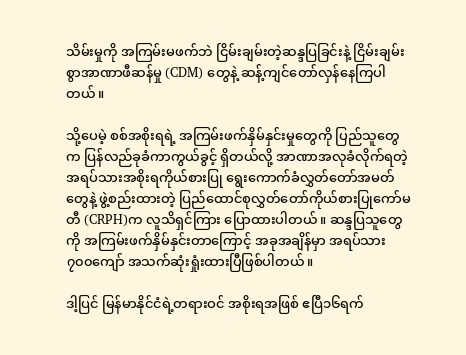သိမ်းမှုကို အကြမ်းမဖက်ဘဲ ငြိမ်းချမ်းတဲ့ဆန္ဒပြခြင်းနဲ့ ငြိမ်းချမ်းစွာအာဏာဖီဆန်မှု (CDM) တွေနဲ့ ဆန့်ကျင်တော်လှန်နေကြပါတယ်။

သို့ပေမဲ့ စစ်အစိုးရရဲ့ အကြမ်းဖက်နှိမ်နှင်းမှုတွေကို ပြည်သူတွေက ပြန်လည်ခုခံကာကွယ်ခွင့် ရှိတယ်လို့ အာဏာအလုခံလိုက်ရတဲ့ အရပ်သားအစိုးရကိုယ်စားပြု ရွေးကောက်ခံလွှတ်တော်အမတ်တွေနဲ့ ဖွဲ့စည်းထားတဲ့ ပြည်ထောင်စုလွှတ်တော်ကိုယ်စားပြုကော်မတီ (CRPH)က လူသိရှင်ကြား ပြောထားပါတယ်။ ဆန္ဒပြသူတွေကို အကြမ်းဖက်နှိမ်နှင်းတာကြောင့် အခုအချိန်မှာ အရပ်သား ၇၀၀ကျော် အသက်ဆုံးရှုံးထားပြီဖြစ်ပါတယ်။

ဒါ့ပြင် မြန်မာနိုင်ငံရဲ့တရားဝင် အစိုးရအဖြစ် ဧပြီ၁၆ရက်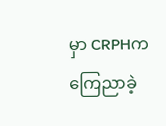မှာ CRPHက ကြေညာခဲ့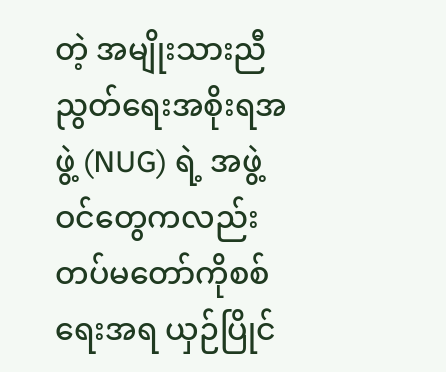တဲ့ အမျိုးသားညီညွတ်ရေးအစိုးရအဖွဲ့ (NUG) ရဲ့ အဖွဲ့ဝင်တွေကလည်း တပ်မတော်ကိုစစ်ရေးအရ ယှဉ်ပြိုင်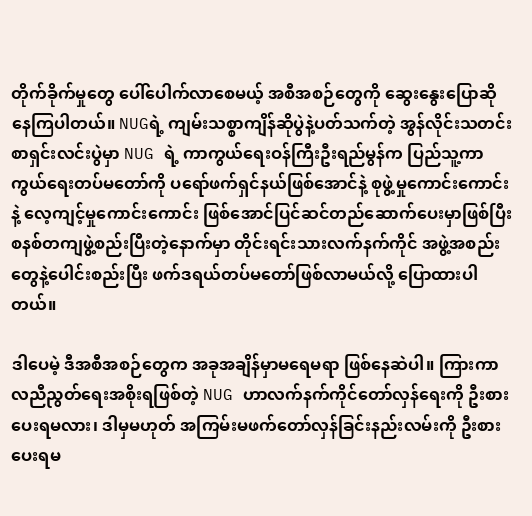တိုက်ခိုက်မှုတွေ ပေါ်ပေါက်လာစေမယ့် အစီအစဉ်တွေကို ဆွေးနွေးပြောဆိုနေကြပါတယ်။ NUGရဲ့ ကျမ်းသစ္စာကျိန်ဆိုပွဲနဲ့ပတ်သက်တဲ့ အွန်လိုင်းသတင်းစာရှင်းလင်းပွဲမှာ NUG ရဲ့ ကာကွယ်ရေးဝန်ကြီးဦးရည်မွန်က ပြည်သူ့ကာကွယ်ရေးတပ်မတော်ကို ပရော်ဖက်ရှင်နယ်ဖြစ်အောင်နဲ့ စုဖွဲ့မှုကောင်းကောင်းနဲ့ လေ့ကျင့်မှုကောင်းကောင်း ဖြစ်အောင်ပြင်ဆင်တည်ဆောက်ပေးမှာဖြစ်ပြီး စနစ်တကျဖွဲ့စည်းပြီးတဲ့နောက်မှာ တိုင်းရင်းသားလက်နက်ကိုင် အဖွဲ့အစည်းတွေနဲ့ပေါင်းစည်းပြီး ဖက်ဒရယ်တပ်မတော်ဖြစ်လာမယ်လို့ ပြောထားပါတယ်။

ဒါပေမဲ့ ဒီအစီအစဉ်တွေက အခုအချိန်မှာမရေမရာ ဖြစ်နေဆဲပါ။ ကြားကာလညီညွတ်ရေးအစိုးရဖြစ်တဲ့ NUG ဟာလက်နက်ကိုင်တော်လှန်ရေးကို ဦးစားပေးရမလား၊ ဒါမှမဟုတ် အကြမ်းမဖက်တော်လှန်ခြင်းနည်းလမ်းကို ဦးစားပေးရမ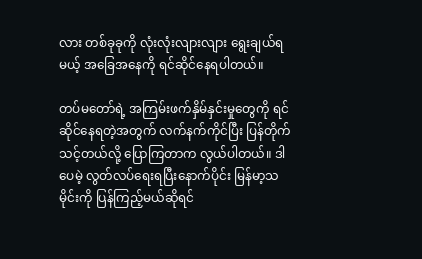လား တစ်ခုခုကို လုံးလုံးလျားလျား ရွေးချယ်ရမယ့် အခြေအနေကို ရင်ဆိုင်နေရပါတယ်။

တပ်မတော်ရဲ့ အကြမ်းဖက်နှိမ်နှင်းမှုတွေကို ရင်ဆိုင်နေရတဲ့အတွက် လက်နက်ကိုင်ပြီး ပြန်တိုက်သင့်တယ်လို့ ပြောကြတာက လွယ်ပါတယ်။ ဒါပေမဲ့ လွတ်လပ်ရေးရပြီးနောက်ပိုင်း မြန်မာ့သမိုင်းကို ပြန်ကြည့်မယ်ဆိုရင်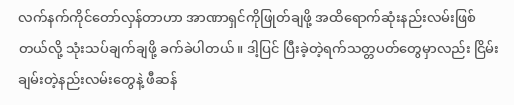လက်နက်ကိုင်တော်လှန်တာဟာ အာဏာရှင်ကိုဖြုတ်ချဖို့ အထိရောက်ဆုံးနည်းလမ်းဖြစ်တယ်လို့ သုံးသပ်ချက်ချဖို့ ခက်ခဲပါတယ်။ ဒါ့ပြင် ပြီးခဲ့တဲ့ရက်သတ္တပတ်တွေမှာလည်း ငြိမ်းချမ်းတဲ့နည်းလမ်းတွေနဲ့ ဖီဆန်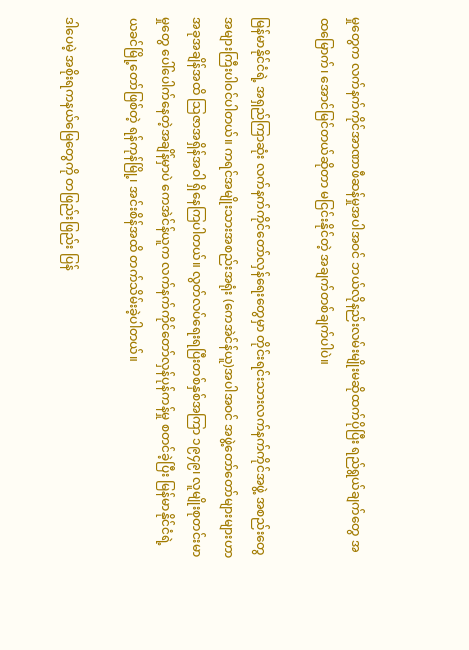မှုတွေက လက်နက်ကိုင်အာဏာဖီဆန်မှုအပါအဝင် ဘယ်လိုနည်းလမ်းမျိုးမဆိုထက်ပိုပြီး ရည်ရွယ်ချက်တွေ အထမြောက်၊ အောင်မြင်တယ်ဆိုတာ မငြင်းနိုင်တဲ့ အချက်တစ်ချက်ပါပဲ။

မြန်မာနိုင်ငံရဲ့ အရှည်ကြာဆုံး လက်နက်ကိုင်တော်လှန်ရေးတွေမှာ တိုင်းရင်းသားလက်နက်ကိုင်အဖွဲ့ အစည်းတွေ အများကြီးပါဝင်ပါတယ်။ ကရင်အမျိုးသားအစည်းအရုံး (ကေအဲင်န်ယူ)အပါအဝင် အဖွဲ့တော်တော်များများဟာ အခုအချိန်အထိ သြဇာအရှိန်အဝါ ရှိနေကြပါတယ်။ လွတ်လပ်ရေးရပြီးတစ်နှစ်အကြာ ၁၉၄၉၊ လူမျိုးစုတင်းမာမှုတွေ ပေါ်ပေါက်နေတဲ့အချိန်မှာပဲ ကေအဲင်န်ယူက လက်နက်ကိုင်တော်လှန်ပုန်ကန်မှု စတင်ခဲ့ပြီး မြန်မာနိုင်ငံရဲ့ ယခင်မြို့တော်ဖြစ်တဲ့ ရန်ကုန်မြို့၊ အင်းစိန်အထိ တက်သိမ်းခဲ့ပါတယ်။

ဒါပေမဲ့ အစိုးရကနယ်မြေတွေကို တဖြည်းဖြည်း ပြန်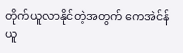တိုက်ယူလာနိုင်တဲ့အတွက် ကေအဲင်န်ယူ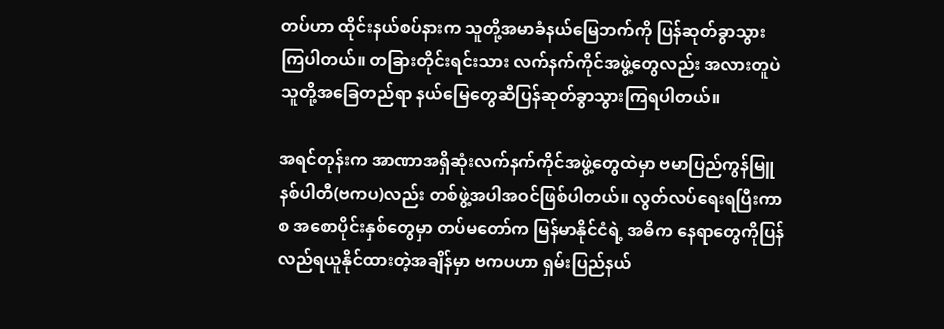တပ်ဟာ ထိုင်းနယ်စပ်နားက သူတို့အမာခံနယ်မြေဘက်ကို ပြန်ဆုတ်ခွာသွားကြပါတယ်။ တခြားတိုင်းရင်းသား လက်နက်ကိုင်အဖွဲ့တွေလည်း အလားတူပဲ သူတို့အခြေတည်ရာ နယ်မြေတွေဆီပြန်ဆုတ်ခွာသွားကြရပါတယ်။

အရင်တုန်းက အာဏာအရှိဆုံးလက်နက်ကိုင်အဖွဲ့တွေထဲမှာ ဗမာပြည်ကွန်မြူနစ်ပါတီ(ဗကပ)လည်း တစ်ဖွဲ့အပါအဝင်ဖြစ်ပါတယ်။ လွတ်လပ်ရေးရပြီးကာစ အစောပိုင်းနှစ်တွေမှာ တပ်မတော်က မြန်မာနိုင်ငံရဲ့ အဓိက နေရာတွေကိုပြန်လည်ရယူနိုင်ထားတဲ့အချိန်မှာ ဗကပဟာ ရှမ်းပြည်နယ်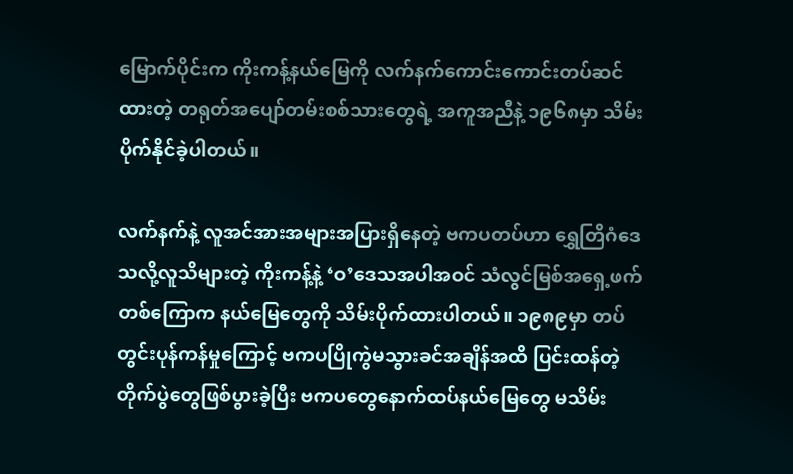မြောက်ပိုင်းက ကိုးကန့်နယ်မြေကို လက်နက်ကောင်းကောင်းတပ်ဆင်ထားတဲ့ တရုတ်အပျော်တမ်းစစ်သားတွေရဲ့ အကူအညီနဲ့ ၁၉၆၈မှာ သိမ်းပိုက်နိုင်ခဲ့ပါတယ်။

လက်နက်နဲ့ လူအင်အားအများအပြားရှိနေတဲ့ ဗကပတပ်ဟာ ရွှေတြိဂံဒေသလို့လူသိများတဲ့ ကိုးကန့်နဲ့ ‘ဝ’ဒေသအပါအဝင် သံလွင်မြစ်အရှေ့ဖက်တစ်ကြောက နယ်မြေတွေကို သိမ်းပိုက်ထားပါတယ်။ ၁၉၈၉မှာ တပ်တွင်းပုန်ကန်မှုကြောင့် ဗကပပြိုကွဲမသွားခင်အချိန်အထိ ပြင်းထန်တဲ့တိုက်ပွဲတွေဖြစ်ပွားခဲ့ပြီး ဗကပတွေနောက်ထပ်နယ်မြေတွေ မသိမ်း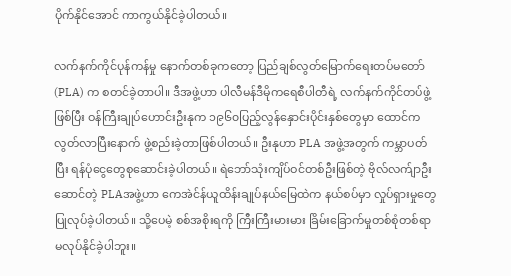ပိုက်နိုင်အောင် ကာကွယ်နိုင်ခဲ့ပါတယ်။

လက်နက်ကိုင်ပုန်ကန်မှု နောက်တစ်ခုကတော့ ပြည်ချစ်လွတ်မြောက်ရေးတပ်မတော် (PLA) က စတင်ခဲ့တာပါ။ ဒီအဖွဲ့ဟာ ပါလီမန်ဒီမိုကရေစီပါတီရဲ့ လက်နက်ကိုင်တပ်ဖွဲ့ဖြစ်ပြီး ဝန်ကြီးချုပ်ဟောင်းဦးနုက ၁၉၆၀ပြည့်လွန်နှောင်းပိုင်းနှစ်တွေမှာ ထောင်ကလွတ်လာပြီးနောက် ဖွဲ့စည်းခဲ့တာဖြစ်ပါတယ်။ ဦးနုဟာ PLA အဖွဲ့အတွက် ကမ္ဘာပတ်ပြီး ရန်ပုံငွေတွေစုဆောင်းခဲ့ပါတယ်။ ရဲဘော်သုံးကျိပ်ဝင်တစ်ဦးဖြစ်တဲ့ ဗိုလ်လက်ျာဦးဆောင်တဲ့ PLAအဖွဲ့ဟာ ကေအဲင်န်ယူထိန်းချုပ်နယ်မြေထဲက နယ်စပ်မှာ လှုပ်ရှားမှုတွေ ပြုလုပ်ခဲ့ပါတယ်။ သို့ပေမဲ့ စစ်အစိုးရကို ကြီးကြီးမားမား ခြိမ်းခြောက်မှုတစ်စုံတစ်ရာ မလုပ်နိုင်ခဲ့ပါဘူး။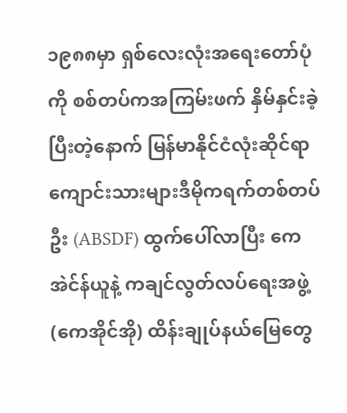၁၉၈၈မှာ ရှစ်လေးလုံးအရေးတော်ပုံကို စစ်တပ်ကအကြမ်းဖက် နှိမ်နှင်းခဲ့ပြီးတဲ့နောက် မြန်မာနိုင်ငံလုံးဆိုင်ရာကျောင်းသားများဒီမိုကရက်တစ်တပ်ဦး (ABSDF) ထွက်ပေါ်လာပြီး ကေအဲင်န်ယူနဲ့ ကချင်လွတ်လပ်ရေးအဖွဲ့(ကေအိုင်အို) ထိန်းချုပ်နယ်မြေတွေ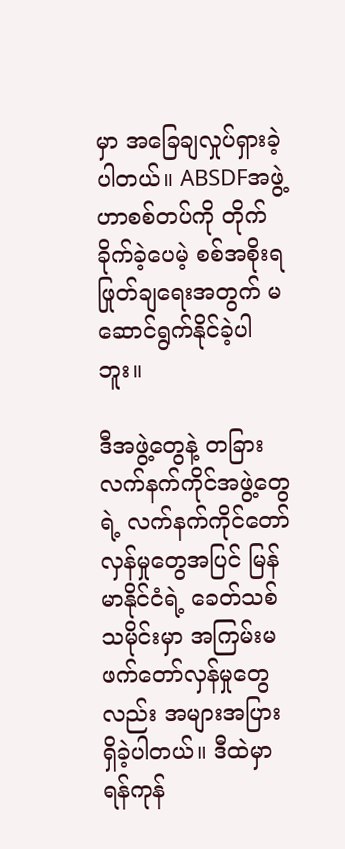မှာ အခြေချလှုပ်ရှားခဲ့ပါတယ်။ ABSDFအဖွဲ့ဟာစစ်တပ်ကို တိုက်ခိုက်ခဲ့ပေမဲ့ စစ်အစိုးရဖြုတ်ချရေးအတွက် မဆောင်ရွက်နိုင်ခဲ့ပါဘူး။

ဒီအဖွဲ့တွေနဲ့ တခြားလက်နက်ကိုင်အဖွဲ့တွေရဲ့ လက်နက်ကိုင်တော်လှန်မှုတွေအပြင် မြန်မာနိုင်ငံရဲ့ ခေတ်သစ်သမိုင်းမှာ အကြမ်းမဖက်တော်လှန်မှုတွေလည်း အများအပြားရှိခဲ့ပါတယ်။ ဒီထဲမှာ ရန်ကုန်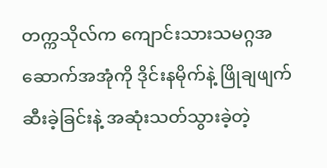တက္ကသိုလ်က ကျောင်းသားသမဂ္ဂအဆောက်အအုံကို ဒိုင်းနမိုက်နဲ့ ဖြိုချဖျက်ဆီးခဲ့ခြင်းနဲ့ အဆုံးသတ်သွားခဲ့တဲ့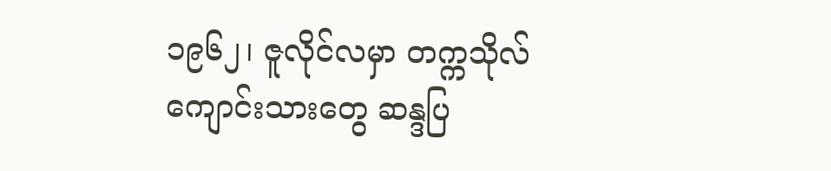၁၉၆၂၊ ဇူလိုင်လမှာ တက္ကသိုလ်ကျောင်းသားတွေ ဆန္ဒပြ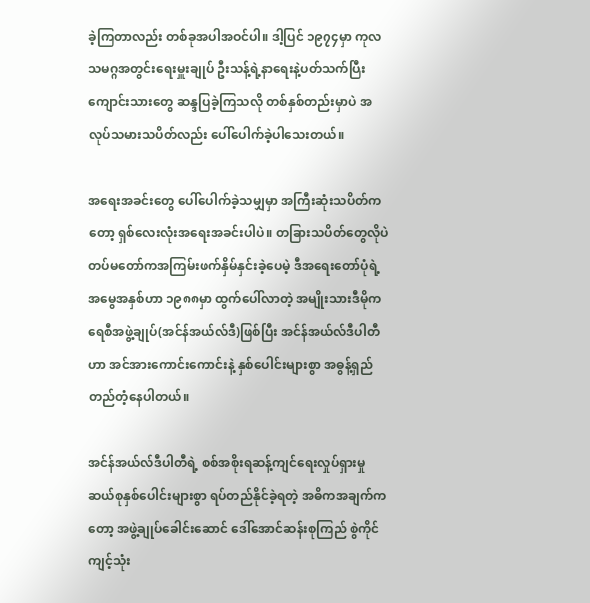ခဲ့ကြတာလည်း တစ်ခုအပါအဝင်ပါ။ ဒါ့ပြင် ၁၉၇၄မှာ ကုလသမဂ္ဂအတွင်းရေးမှူးချုပ် ဦးသန့်ရဲ့နာရေးနဲ့ပတ်သက်ပြီး ကျောင်းသားတွေ ဆန္ဒပြခဲ့ကြသလို တစ်နှစ်တည်းမှာပဲ အလုပ်သမားသပိတ်လည်း ပေါ်ပေါက်ခဲ့ပါသေးတယ်။

အရေးအခင်းတွေ ပေါ်ပေါက်ခဲ့သမျှမှာ အကြီးဆုံးသပိတ်ကတော့ ရှစ်လေးလုံးအရေးအခင်းပါပဲ။ တခြားသပိတ်တွေလိုပဲ တပ်မတော်ကအကြမ်းဖက်နှိမ်နှင်းခဲ့ပေမဲ့ ဒီအရေးတော်ပုံရဲ့ အမွေအနှစ်ဟာ ၁၉၈၈မှာ ထွက်ပေါ်လာတဲ့ အမျိုးသားဒီမိုကရေစီအဖွဲ့ချုပ်(အင်န်အယ်လ်ဒီ)ဖြစ်ပြီး အင်န်အယ်လ်ဒီပါတီဟာ အင်အားကောင်းကောင်းနဲ့ နှစ်ပေါင်းများစွာ အဓွန့်ရှည်တည်တံ့နေပါတယ်။

အင်န်အယ်လ်ဒီပါတီရဲ့ စစ်အစိုးရဆန့်ကျင်ရေးလှုပ်ရှားမှု ဆယ်စုနှစ်ပေါင်းများစွာ ရပ်တည်နိုင်ခဲ့ရတဲ့ အဓိကအချက်ကတော့ အဖွဲ့ချုပ်ခေါင်းဆောင် ဒေါ်အောင်ဆန်းစုကြည် စွဲကိုင်ကျင့်သုံး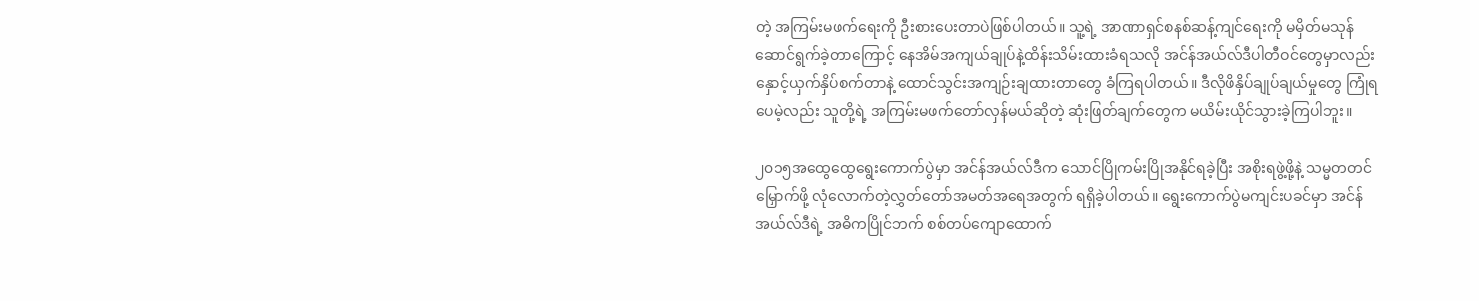တဲ့ အကြမ်းမဖက်ရေးကို ဦးစားပေးတာပဲဖြစ်ပါတယ်။ သူ့ရဲ့ အာဏာရှင်စနစ်ဆန့်ကျင်ရေးကို မမှိတ်မသုန် ဆောင်ရွက်ခဲ့တာကြောင့် နေအိမ်အကျယ်ချုပ်နဲ့ထိန်းသိမ်းထားခံရသလို အင်န်အယ်လ်ဒီပါတီဝင်တွေမှာလည်း နှောင့်ယှက်နှိပ်စက်တာနဲ့ ထောင်သွင်းအကျဉ်းချထားတာတွေ ခံကြရပါတယ်။ ဒီလိုဖိနှိပ်ချုပ်ချယ်မှုတွေ ကြုံရပေမဲ့လည်း သူတို့ရဲ့ အကြမ်းမဖက်တော်လှန်မယ်ဆိုတဲ့ ဆုံးဖြတ်ချက်တွေက မယိမ်းယိုင်သွားခဲ့ကြပါဘူး။

၂၀၁၅အထွေထွေရွေးကောက်ပွဲမှာ အင်န်အယ်လ်ဒီက သောင်ပြိုကမ်းပြိုအနိုင်ရခဲ့ပြီး အစိုးရဖွဲ့ဖို့နဲ့ သမ္မတတင်မြှောက်ဖို့ လုံလောက်တဲ့လွှတ်တော်အမတ်အရေအတွက် ရရှိခဲ့ပါတယ်။ ရွေးကောက်ပွဲမကျင်းပခင်မှာ အင်န်အယ်လ်ဒီရဲ့ အဓိကပြိုင်ဘက် စစ်တပ်ကျောထောက်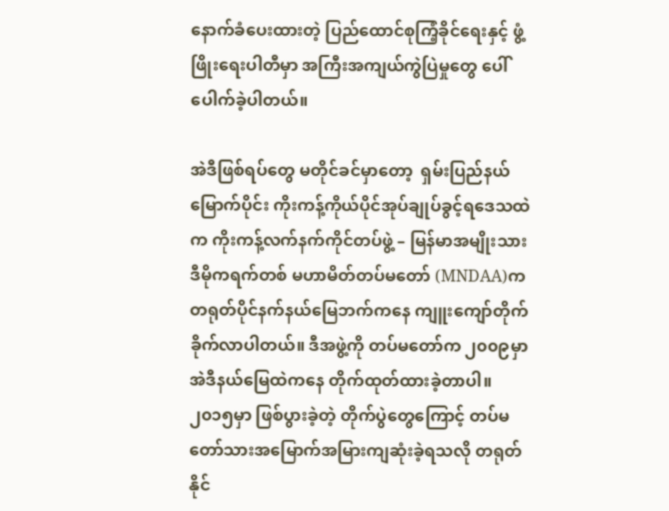နောက်ခံပေးထားတဲ့ ပြည်ထောင်စုကြံ့ခိုင်ရေးနှင့် ဖွံ့ဖြိုးရေးပါတီမှာ အကြီးအကျယ်ကွဲပြဲမှုတွေ ပေါ်ပေါက်ခဲ့ပါတယ်။

အဲဒီဖြစ်ရပ်တွေ မတိုင်ခင်မှာတော့  ရှမ်းပြည်နယ်မြောက်ပိုင်း ကိုးကန့်ကိုယ်ပိုင်အုပ်ချုပ်ခွင့်ရဒေသထဲက ကိုးကန့်လက်နက်ကိုင်တပ်ဖွဲ့ – မြန်မာအမျိုးသားဒီမိုကရက်တစ် မဟာမိတ်တပ်မတော် (MNDAA)က တရုတ်ပိုင်နက်နယ်မြေဘက်ကနေ ကျူးကျော်တိုက်ခိုက်လာပါတယ်။ ဒီအဖွဲ့ကို တပ်မတော်က ၂၀၀၉မှာ အဲဒီနယ်မြေထဲကနေ တိုက်ထုတ်ထားခဲ့တာပါ။၂၀၁၅မှာ ဖြစ်ပွားခဲ့တဲ့ တိုက်ပွဲတွေကြောင့် တပ်မတော်သားအမြောက်အမြားကျဆုံးခဲ့ရသလို တရုတ်နိုင်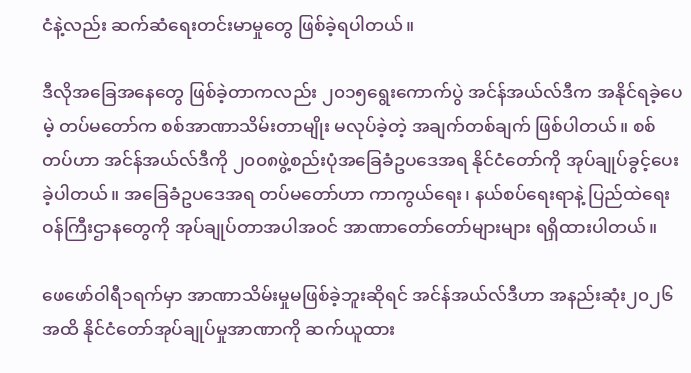ငံနဲ့လည်း ဆက်ဆံရေးတင်းမာမှုတွေ ဖြစ်ခဲ့ရပါတယ်။

ဒီလိုအခြေအနေတွေ ဖြစ်ခဲ့တာကလည်း ၂၀၁၅ရွေးကောက်ပွဲ အင်န်အယ်လ်ဒီက အနိုင်ရခဲ့ပေမဲ့ တပ်မတော်က စစ်အာဏာသိမ်းတာမျိုး မလုပ်ခဲ့တဲ့ အချက်တစ်ချက် ဖြစ်ပါတယ်။ စစ်တပ်ဟာ အင်န်အယ်လ်ဒီကို ၂၀၀၈ဖွဲ့စည်းပုံအခြေခံဥပဒေအရ နိုင်ငံတော်ကို အုပ်ချုပ်ခွင့်ပေးခဲ့ပါတယ်။ အခြေခံဥပဒေအရ တပ်မတော်ဟာ ကာကွယ်ရေး၊ နယ်စပ်ရေးရာနဲ့ ပြည်ထဲရေးဝန်ကြီးဌာနတွေကို အုပ်ချုပ်တာအပါအဝင် အာဏာတော်တော်များများ ရရှိထားပါတယ်။

ဖေဖော်ဝါရီ၁ရက်မှာ အာဏာသိမ်းမှုမဖြစ်ခဲ့ဘူးဆိုရင် အင်န်အယ်လ်ဒီဟာ အနည်းဆုံး၂၀၂၆အထိ နိုင်ငံတော်အုပ်ချုပ်မှုအာဏာကို ဆက်ယူထား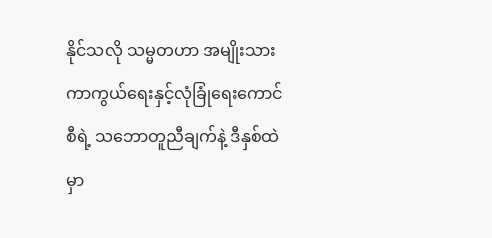နိုင်သလို သမ္မတဟာ အမျိုးသားကာကွယ်ရေးနှင့်လုံခြုံရေးကောင်စီရဲ့ သဘောတူညီချက်နဲ့ ဒီနှစ်ထဲမှာ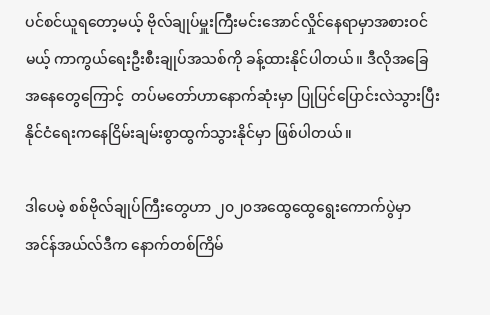ပင်စင်ယူရတော့မယ့် ဗိုလ်ချုပ်မှူးကြီးမင်းအောင်လှိုင်နေရာမှာအစားဝင်မယ့် ကာကွယ်ရေးဦးစီးချုပ်အသစ်ကို ခန့်ထားနိုင်ပါတယ်။ ဒီလိုအခြေအနေတွေကြောင့်  တပ်မတော်ဟာနောက်ဆုံးမှာ ပြုပြင်ပြောင်းလဲသွားပြီး နိုင်ငံရေးကနေငြိမ်းချမ်းစွာထွက်သွားနိုင်မှာ ဖြစ်ပါတယ်။

ဒါပေမဲ့ စစ်ဗိုလ်ချုပ်ကြီးတွေဟာ ၂၀၂၀အထွေထွေရွေးကောက်ပွဲမှာ အင်န်အယ်လ်ဒီက နောက်တစ်ကြိမ်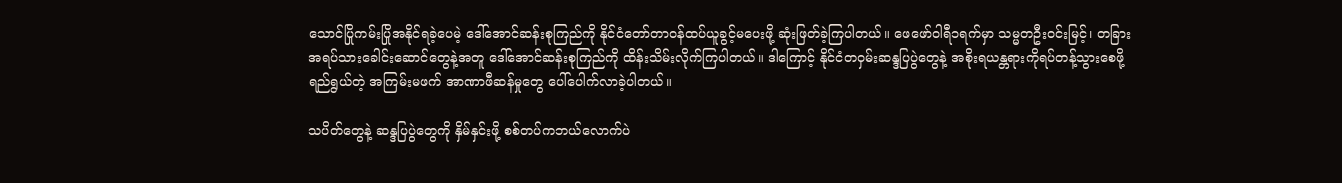သောင်ပြိုကမ်းပြိုအနိုင်ရခဲ့ပေမဲ့ ဒေါ်အောင်ဆန်းစုကြည်ကို နိုင်ငံတော်တာဝန်ထပ်ယူခွင့်မပေးဖို့ ဆုံးဖြတ်ခဲ့ကြပါတယ်။ ဖေဖော်ဝါရီ၁ရက်မှာ သမ္မတဦးဝင်းမြင့်၊ တခြားအရပ်သားခေါင်းဆောင်တွေနဲ့အတူ ဒေါ်အောင်ဆန်းစုကြည်ကို ထိန်းသိမ်းလိုက်ကြပါတယ်။ ဒါကြောင့် နိုင်ငံတဝှမ်းဆန္ဒပြပွဲတွေနဲ့ အစိုးရယန္တရားကိုရပ်တန့်သွားစေဖို့ရည်ရွယ်တဲ့ အကြမ်းမဖက် အာဏာဖီဆန်မှုတွေ ပေါ်ပေါက်လာခဲ့ပါတယ်။

သပိတ်တွေနဲ့ ဆန္ဒပြပွဲတွေကို နှိမ်နှင်းဖို့ စစ်တပ်ကဘယ်လောက်ပဲ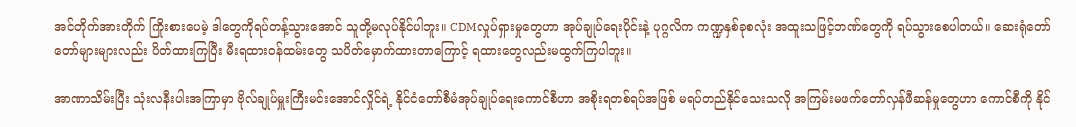အင်တိုက်အားတိုက် ကြိုးစားပေမဲ့ ဒါတွေကိုရပ်တန့်သွားအောင် သူတို့မလုပ်နိုင်ပါဘူး။ CDMလှုပ်ရှားမှုတွေဟာ အုပ်ချုပ်ရေးပိုင်းနဲ့ ပုဂ္ဂလိက ကဏ္ဍနှစ်ခုစလုံး အထူးသဖြင့်ဘဏ်တွေကို ရပ်သွားစေပါတယ်။ ဆေးရုံတော်တော်များများလည်း ပိတ်ထားကြပြီး မီးရထားဝန်ထမ်းတွေ သပိတ်မှောက်ထားတာကြောင့် ရထားတွေလည်းမထွက်ကြပါဘူး။

အာဏာသိမ်းပြီး သုံးလနီးပါးအကြာမှာ ဗိုလ်ချုပ်မှူးကြီးမင်းအောင်လှိုင်ရဲ့ နိုင်ငံတော်စီမံအုပ်ချုပ်ရေးကောင်စီဟာ အစိုးရတစ်ရပ်အဖြစ် မရပ်တည်နိုင်သေးသလို အကြမ်းမဖက်တော်လှန်ဖီဆန်မှုတွေဟာ ကောင်စီကို နိုင်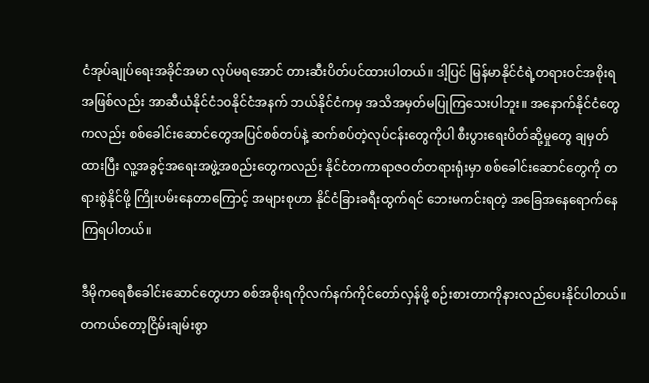ငံအုပ်ချုပ်ရေးအခိုင်အမာ လုပ်မရအောင် တားဆီးပိတ်ပင်ထားပါတယ်။ ဒါ့ပြင် မြန်မာနိုင်ငံရဲ့တရားဝင်အစိုးရအဖြစ်လည်း အာဆီယံနိုင်ငံ၁၀နိုင်ငံအနက် ဘယ်နိုင်ငံကမှ အသိအမှတ်မပြုကြသေးပါဘူး။ အနောက်နိုင်ငံတွေကလည်း စစ်ခေါင်းဆောင်တွေအပြင်စစ်တပ်နဲ့ ဆက်စပ်တဲ့လုပ်ငန်းတွေကိုပါ စီးပွားရေးပိတ်ဆို့မှုတွေ ချမှတ်ထားပြီး လူ့အခွင့်အရေးအဖွဲ့အစည်းတွေကလည်း နိုင်ငံတကာရာဇဝတ်တရားရုံးမှာ စစ်ခေါင်းဆောင်တွေကို တရားစွဲနိုင်ဖို့ ကြိုးပမ်းနေတာကြောင့် အများစုဟာ နိုင်ငံခြားခရီးထွက်ရင် ဘေးမကင်းရတဲ့ အခြေအနေရောက်နေကြရပါတယ်။

ဒီမိုကရေစီခေါင်းဆောင်တွေဟာ စစ်အစိုးရကိုလက်နက်ကိုင်တော်လှန်ဖို့ စဉ်းစားတာကိုနားလည်ပေးနိုင်ပါတယ်။ တကယ်တော့ငြိမ်းချမ်းစွာ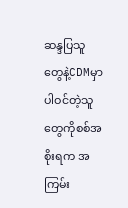ဆန္ဒပြသူတွေနဲ့CDMမှာ ပါဝင်တဲ့သူတွေကိုစစ်အစိုးရက အကြမ်း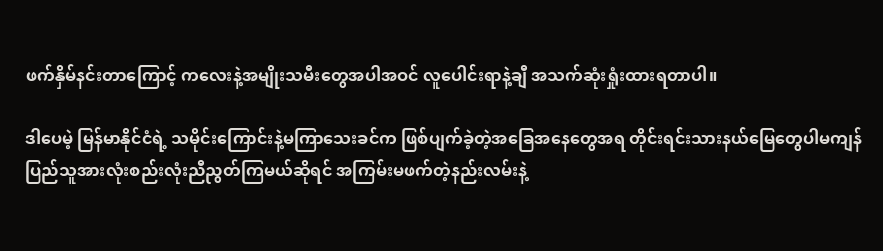ဖက်နှိမ်နင်းတာကြောင့် ကလေးနဲ့အမျိုးသမီးတွေအပါအဝင် လူပေါင်းရာနဲ့ချီ အသက်ဆုံးရှုံးထားရတာပါ။

ဒါပေမဲ့ မြန်မာနိုင်ငံရဲ့ သမိုင်းကြောင်းနဲ့မကြာသေးခင်က ဖြစ်ပျက်ခဲ့တဲ့အခြေအနေတွေအရ တိုင်းရင်းသားနယ်မြေတွေပါမကျန် ပြည်သူအားလုံးစည်းလုံးညီညွတ်ကြမယ်ဆိုရင် အကြမ်းမဖက်တဲ့နည်းလမ်းနဲ့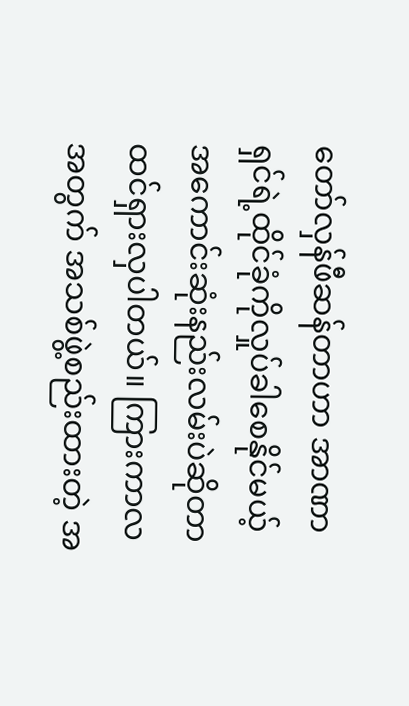တော်လှန်ဖီဆန်တာဟာ အာဏာရှင်ရဲ့ထိုင်ခုံကိုလှုပ်ခါစေနိုင်မယ့် အကောင်းဆုံးနည်းလမ်းပဲဆိုတာ ထင်ရှားလှပါတယ်။ ကြားကာလအတွက် အသစ်ဖွဲ့စည်းထားတဲ့ အ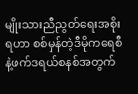မျိုးသားညီညွတ်ရေးအစိုးရဟာ စစ်မှန်တဲ့ဒီမိုကရေစီနဲ့ဖက်ဒရယ်စနစ်အတွက်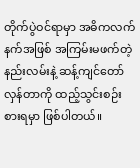တိုက်ပွဲဝင်ရာမှာ အဓိကလက်နက်အဖြစ် အကြမ်းမဖက်တဲ့နည်းလမ်းနဲ့ ဆန့်ကျင်တော်လှန်တာကို ထည့်သွင်းစဉ်းစားရမှာ ဖြစ်ပါတယ်။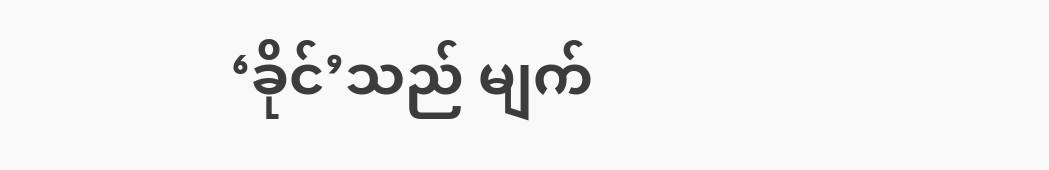‘ခိုင်’သည် မျက်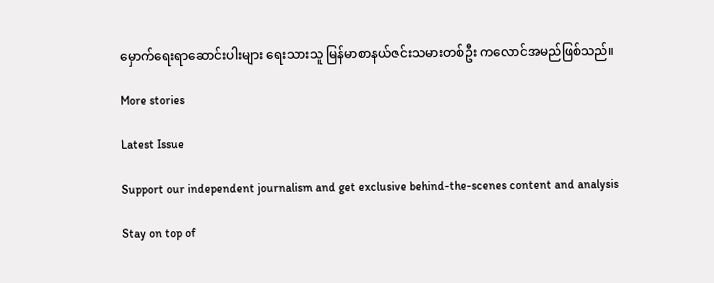မှောက်ရေးရာဆောင်းပါးများ ရေးသားသူ မြန်မာစာနယ်ဇင်းသမားတစ်ဦး ကလောင်အမည်ဖြစ်သည်။

More stories

Latest Issue

Support our independent journalism and get exclusive behind-the-scenes content and analysis

Stay on top of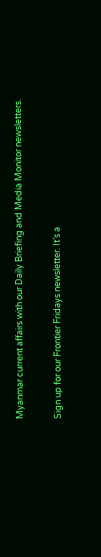Myanmar current affairs with our Daily Briefing and Media Monitor newsletters.

Sign up for our Frontier Fridays newsletter. It’s a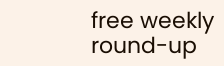free weekly round-up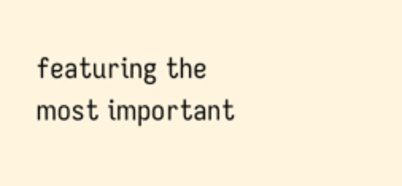featuring the most important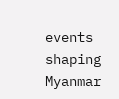events shaping Myanmar